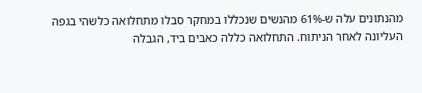מהנתונים עלה ש-61% מהנשים שנכללו במחקר סבלו מתחלואה כלשהי בגפה העליונה לאחר הניתוח. התחלואה כללה כאבים ביד, הגבלה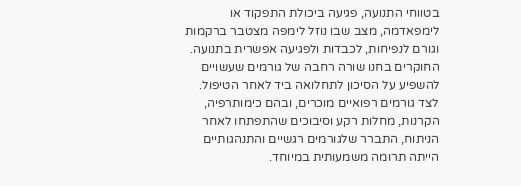בטווחי התנועה, פגיעה ביכולת התפקוד או לימפאדמה, מצב שבו נוזל לימפה מצטבר ברקמות וגורם לנפיחות, לכבדות ולפגיעה אפשרית בתנועה.
החוקרים בחנו שורה רחבה של גורמים שעשויים להשפיע על הסיכון לתחלואה ביד לאחר הטיפול. לצד גורמים רפואיים מוכרים, ובהם כימותרפיה, הקרנות, מחלות רקע וסיבוכים שהתפתחו לאחר הניתוח, התברר שלגורמים רגשיים והתנהגותיים הייתה תרומה משמעותית במיוחד.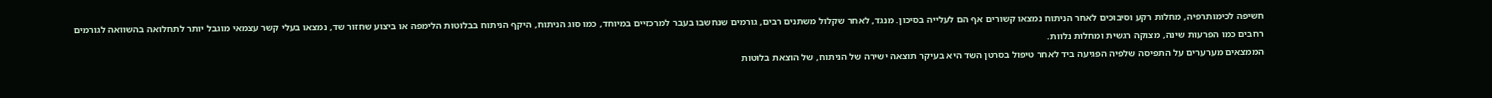חשיפה לכימותרפיה, מחלות רקע וסיבוכים לאחר הניתוח נמצאו קשורים אף הם לעלייה בסיכון. מנגד, לאחר שקלול משתנים רבים, גורמים שנחשבו בעבר למרכזיים במיוחד, כמו סוג הניתוח, היקף הניתוח בבלוטות הלימפה או ביצוע שחזור שד, נמצאו בעלי קשר עצמאי מוגבל יותר לתחלואה בהשוואה לגורמים רחבים כמו הפרעות שינה, מצוקה רגשית ומחלות נלוות.
הממצאים מערערים על התפיסה שלפיה הפגיעה ביד לאחר טיפול בסרטן השד היא בעיקר תוצאה ישירה של הניתוח, של הוצאת בלוטות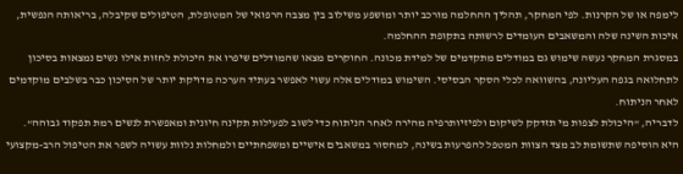לימפה או של הקרנות. לפי המחקר, תהליך ההחלמה מורכב יותר ומושפע משילוב בין מצבה הרפואי של המטופלת, הטיפולים שקיבלה, בריאותה הנפשית, איכות השינה שלה והמשאבים העומדים לרשותה בתקופת ההחלמה.
במסגרת המחקר נעשה שימוש גם במודלים מתקדמים של למידת מכונה. החוקרים מצאו שהמודלים שיפרו את היכולת לחזות אילו נשים נמצאות בסיכון לתחלואה בגפה העליונה, בהשוואה לכלי הסקר הבסיסי. השימוש במודלים אלה עשוי לאפשר בעתיד הערכה מדויקת יותר של הסיכון כבר בשלבים מוקדמים לאחר הניתוח.
לדבריה, "היכולת לצפות מי תזדקק לשיקום ולפיזיותרפיה מהירה לאחר הניתוח כדי לשוב לפעילות תקינה חיונית ומאפשרת לנשים רמת תפקוד גבוהה". היא הוסיפה שתשומת לב מצד הצוות המטפל להפרעות בשינה, למחסור במשאבים אישיים ומשפחתיים ולמחלות נלוות עשויה לשפר את הטיפול הרב-מקצועי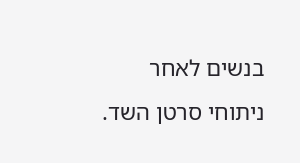בנשים לאחר ניתוחי סרטן השד.